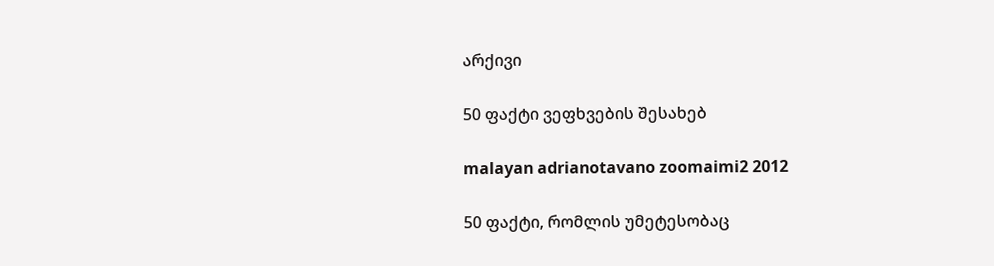არქივი

50 ფაქტი ვეფხვების შესახებ

malayan adrianotavano zoomaimi2 2012

50 ფაქტი, რომლის უმეტესობაც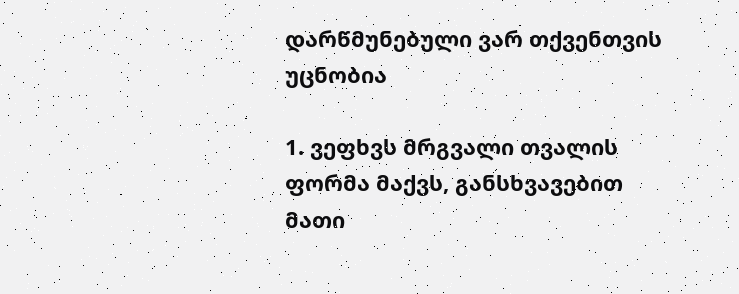დარწმუნებული ვარ თქვენთვის უცნობია

1. ვეფხვს მრგვალი თვალის ფორმა მაქვს, განსხვავებით მათი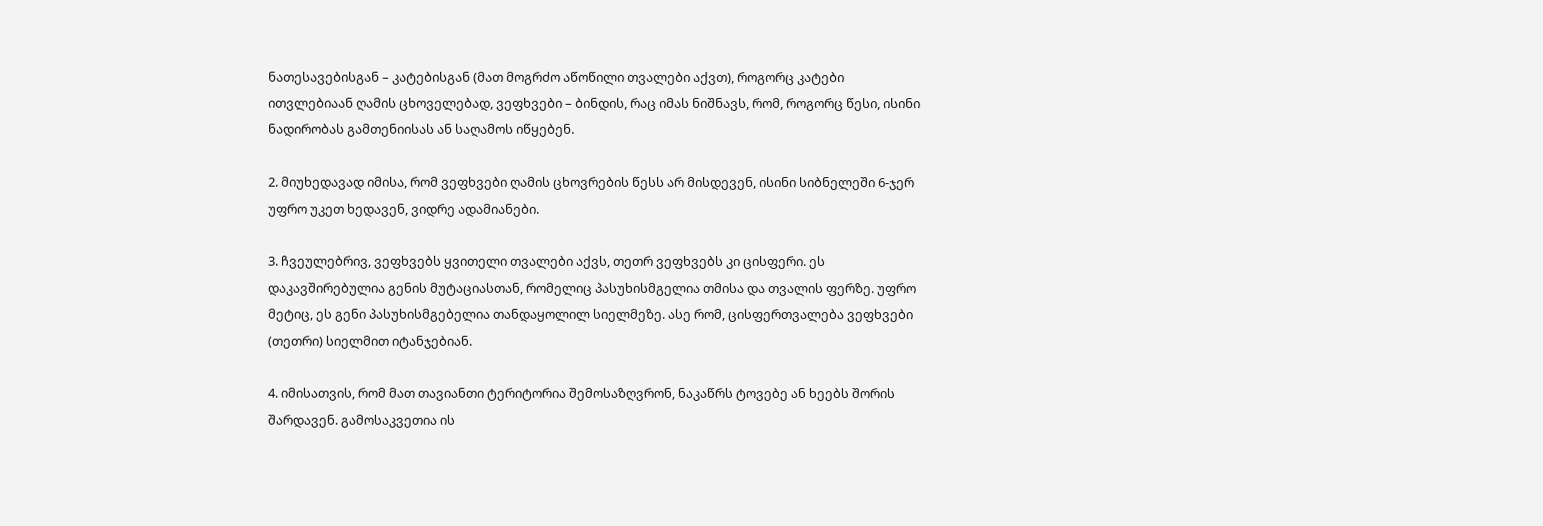ნათესავებისგან – კატებისგან (მათ მოგრძო აწოწილი თვალები აქვთ), როგორც კატები ითვლებიაან ღამის ცხოველებად, ვეფხვები – ბინდის, რაც იმას ნიშნავს, რომ, როგორც წესი, ისინი ნადირობას გამთენიისას ან საღამოს იწყებენ.

2. მიუხედავად იმისა, რომ ვეფხვები ღამის ცხოვრების წესს არ მისდევენ, ისინი სიბნელეში 6-ჯერ უფრო უკეთ ხედავენ, ვიდრე ადამიანები.

3. ჩვეულებრივ, ვეფხვებს ყვითელი თვალები აქვს, თეთრ ვეფხვებს კი ცისფერი. ეს დაკავშირებულია გენის მუტაციასთან, რომელიც პასუხისმგელია თმისა და თვალის ფერზე. უფრო მეტიც, ეს გენი პასუხისმგებელია თანდაყოლილ სიელმეზე. ასე რომ, ცისფერთვალება ვეფხვები (თეთრი) სიელმით იტანჯებიან.

4. იმისათვის, რომ მათ თავიანთი ტერიტორია შემოსაზღვრონ, ნაკაწრს ტოვებე ან ხეებს შორის შარდავენ. გამოსაკვეთია ის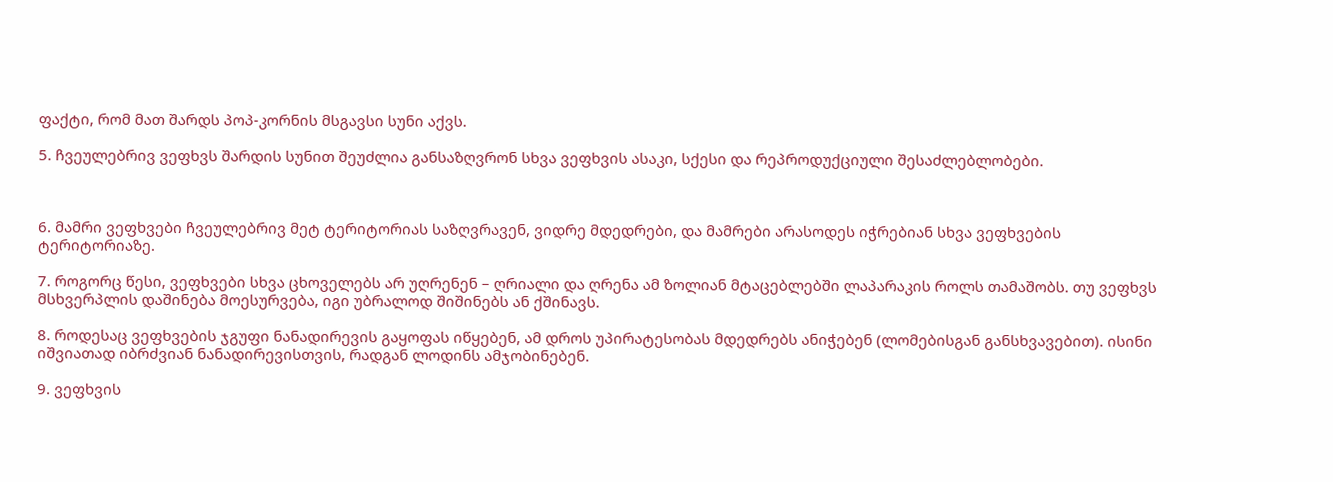ფაქტი, რომ მათ შარდს პოპ-კორნის მსგავსი სუნი აქვს.

5. ჩვეულებრივ ვეფხვს შარდის სუნით შეუძლია განსაზღვრონ სხვა ვეფხვის ასაკი, სქესი და რეპროდუქციული შესაძლებლობები.



6. მამრი ვეფხვები ჩვეულებრივ მეტ ტერიტორიას საზღვრავენ, ვიდრე მდედრები, და მამრები არასოდეს იჭრებიან სხვა ვეფხვების ტერიტორიაზე.

7. როგორც წესი, ვეფხვები სხვა ცხოველებს არ უღრენენ – ღრიალი და ღრენა ამ ზოლიან მტაცებლებში ლაპარაკის როლს თამაშობს. თუ ვეფხვს მსხვერპლის დაშინება მოესურვება, იგი უბრალოდ შიშინებს ან ქშინავს.

8. როდესაც ვეფხვების ჯგუფი ნანადირევის გაყოფას იწყებენ, ამ დროს უპირატესობას მდედრებს ანიჭებენ (ლომებისგან განსხვავებით). ისინი იშვიათად იბრძვიან ნანადირევისთვის, რადგან ლოდინს ამჯობინებენ.

9. ვეფხვის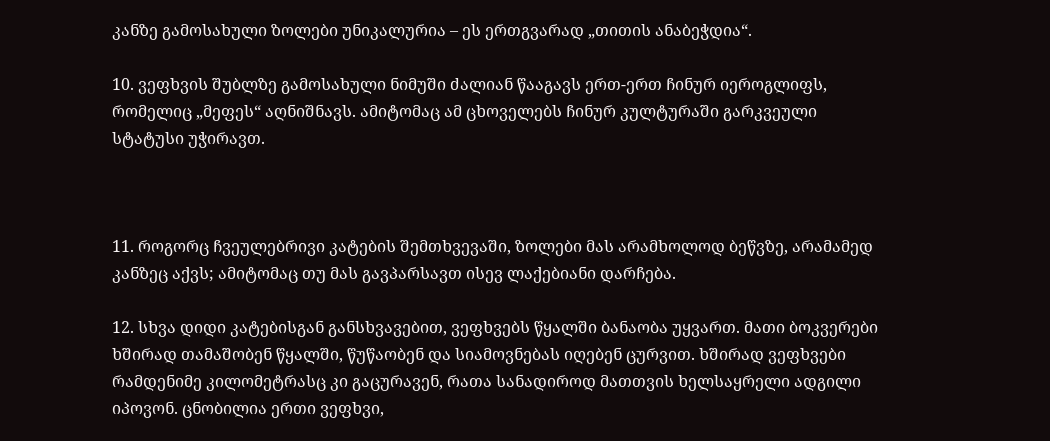კანზე გამოსახული ზოლები უნიკალურია – ეს ერთგვარად „თითის ანაბეჭდია“.

10. ვეფხვის შუბლზე გამოსახული ნიმუში ძალიან წააგავს ერთ-ერთ ჩინურ იეროგლიფს, რომელიც „მეფეს“ აღნიშნავს. ამიტომაც ამ ცხოველებს ჩინურ კულტურაში გარკვეული სტატუსი უჭირავთ.



11. როგორც ჩვეულებრივი კატების შემთხვევაში, ზოლები მას არამხოლოდ ბეწვზე, არამამედ კანზეც აქვს; ამიტომაც თუ მას გავპარსავთ ისევ ლაქებიანი დარჩება.

12. სხვა დიდი კატებისგან განსხვავებით, ვეფხვებს წყალში ბანაობა უყვართ. მათი ბოკვერები ხშირად თამაშობენ წყალში, წუწაობენ და სიამოვნებას იღებენ ცურვით. ხშირად ვეფხვები რამდენიმე კილომეტრასც კი გაცურავენ, რათა სანადიროდ მათთვის ხელსაყრელი ადგილი იპოვონ. ცნობილია ერთი ვეფხვი,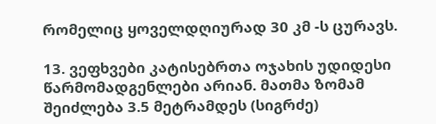რომელიც ყოველდღიურად 30 კმ -ს ცურავს.

13. ვეფხვები კატისებრთა ოჯახის უდიდესი წარმომადგენლები არიან. მათმა ზომამ შეიძლება 3.5 მეტრამდეს (სიგრძე)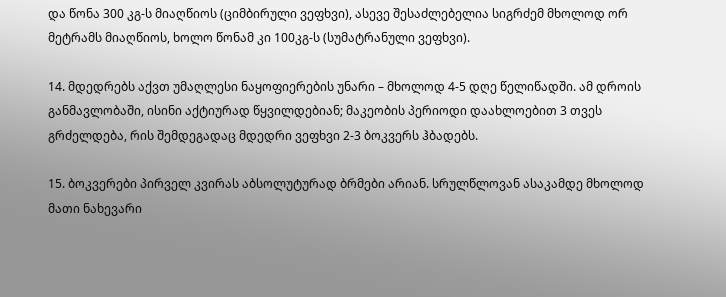და წონა 300 კგ-ს მიაღწიოს (ციმბირული ვეფხვი), ასევე შესაძლებელია სიგრძემ მხოლოდ ორ მეტრამს მიაღწიოს, ხოლო წონამ კი 100კგ-ს (სუმატრანული ვეფხვი).

14. მდედრებს აქვთ უმაღლესი ნაყოფიერების უნარი – მხოლოდ 4-5 დღე წელიწადში. ამ დროის განმავლობაში, ისინი აქტიურად წყვილდებიან; მაკეობის პერიოდი დაახლოებით 3 თვეს გრძელდება, რის შემდეგადაც მდედრი ვეფხვი 2-3 ბოკვერს ჰბადებს.

15. ბოკვერები პირველ კვირას აბსოლუტურად ბრმები არიან. სრულწლოვან ასაკამდე მხოლოდ მათი ნახევარი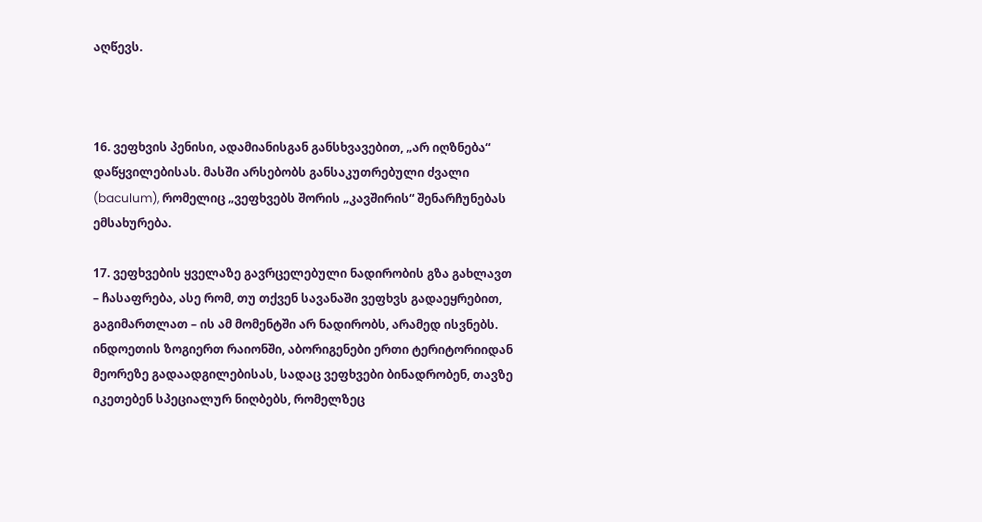აღწევს.



16. ვეფხვის პენისი, ადამიანისგან განსხვავებით, „არ იღზნება“ დაწყვილებისას. მასში არსებობს განსაკუთრებული ძვალი (baculum), რომელიც „ვეფხვებს შორის „კავშირის“ შენარჩუნებას ემსახურება.

17. ვეფხვების ყველაზე გავრცელებული ნადირობის გზა გახლავთ – ჩასაფრება, ასე რომ, თუ თქვენ სავანაში ვეფხვს გადაეყრებით, გაგიმართლათ – ის ამ მომენტში არ ნადირობს, არამედ ისვნებს. ინდოეთის ზოგიერთ რაიონში, აბორიგენები ერთი ტერიტორიიდან მეორეზე გადაადგილებისას, სადაც ვეფხვები ბინადრობენ, თავზე იკეთებენ სპეციალურ ნიღბებს, რომელზეც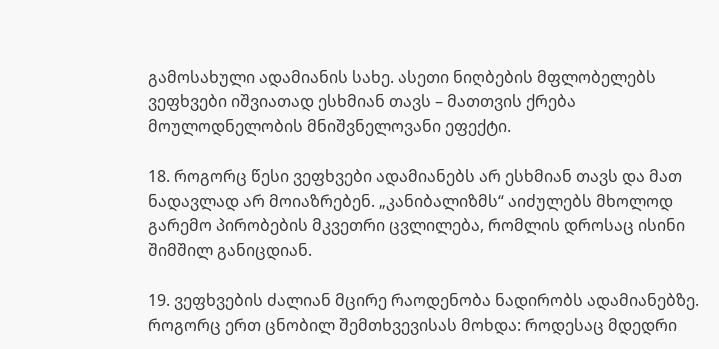გამოსახული ადამიანის სახე. ასეთი ნიღბების მფლობელებს ვეფხვები იშვიათად ესხმიან თავს – მათთვის ქრება მოულოდნელობის მნიშვნელოვანი ეფექტი.

18. როგორც წესი ვეფხვები ადამიანებს არ ესხმიან თავს და მათ ნადავლად არ მოიაზრებენ. „კანიბალიზმს“ აიძულებს მხოლოდ გარემო პირობების მკვეთრი ცვლილება, რომლის დროსაც ისინი შიმშილ განიცდიან.

19. ვეფხვების ძალიან მცირე რაოდენობა ნადირობს ადამიანებზე. როგორც ერთ ცნობილ შემთხვევისას მოხდა: როდესაც მდედრი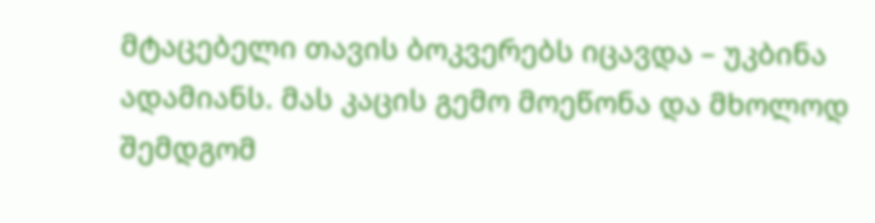მტაცებელი თავის ბოკვერებს იცავდა – უკბინა ადამიანს. მას კაცის გემო მოეწონა და მხოლოდ შემდგომ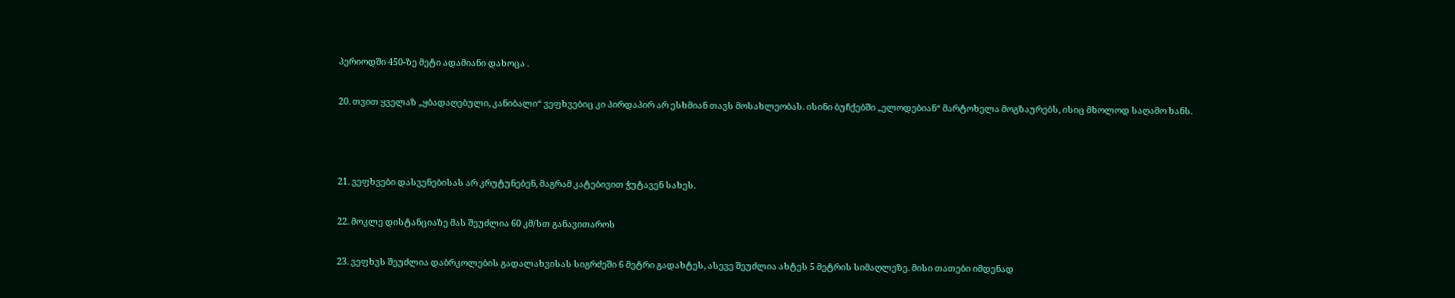პერიოდში 450-ზე მეტი ადამიანი დახოცა .

20. თვით ყველაზ „ყბადაღებული, კანიბალი“ ვეფხვებიც კი პირდაპირ არ ესხმიან თავს მოსახლეობას. ისინი ბუჩქებში „ელოდებიან“ მარტოხელა მოგზაურებს, ისიც მხოლოდ საღამო ხანს.



21. ვეფხვები დასვენებისას არ კრუტუნებენ, მაგრამ კატებივით ჭუტავენ სახეს.

22. მოკლე დისტანციაზე მას შეუძლია 60 კმ/სთ განავითაროს

23. ვეფხვს შეუძლია დაბრკოლების გადალახვისას სიგრძეში 6 მეტრი გადახტეს, ასევე შეუძლია ახტეს 5 მეტრის სიმაღლეზე. მისი თათები იმდენად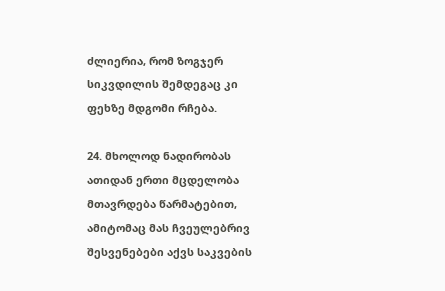ძლიერია, რომ ზოგჯერ სიკვდილის შემდეგაც კი ფეხზე მდგომი რჩება.

24. მხოლოდ ნადირობას ათიდან ერთი მცდელობა მთავრდება წარმატებით, ამიტომაც მას ჩვეულებრივ შესვენებები აქვს საკვების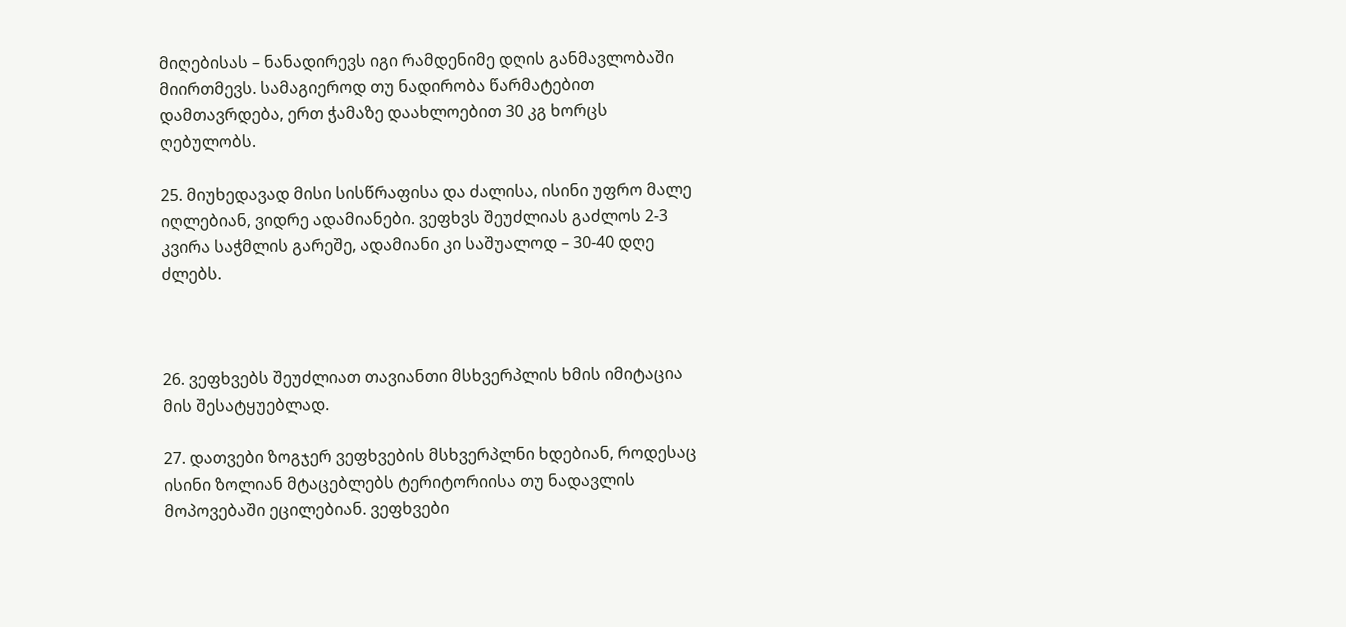მიღებისას – ნანადირევს იგი რამდენიმე დღის განმავლობაში მიირთმევს. სამაგიეროდ თუ ნადირობა წარმატებით დამთავრდება, ერთ ჭამაზე დაახლოებით 30 კგ ხორცს ღებულობს.

25. მიუხედავად მისი სისწრაფისა და ძალისა, ისინი უფრო მალე იღლებიან, ვიდრე ადამიანები. ვეფხვს შეუძლიას გაძლოს 2-3 კვირა საჭმლის გარეშე, ადამიანი კი საშუალოდ – 30-40 დღე ძლებს.



26. ვეფხვებს შეუძლიათ თავიანთი მსხვერპლის ხმის იმიტაცია მის შესატყუებლად.

27. დათვები ზოგჯერ ვეფხვების მსხვერპლნი ხდებიან, როდესაც ისინი ზოლიან მტაცებლებს ტერიტორიისა თუ ნადავლის მოპოვებაში ეცილებიან. ვეფხვები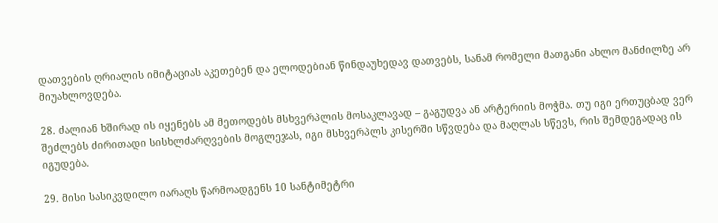დათვების ღრიალის იმიტაციას აკეთებენ და ელოდებიან წინდაუხედავ დათვებს, სანამ რომელი მათგანი ახლო მანძილზე არ მიუახლოვდება.

28. ძალიან ხშირად ის იყენებს ამ მეთოდებს მსხვერპლის მოსაკლავად – გაგუდვა ან არტერიის მოჭმა. თუ იგი ერთუცბად ვერ შეძლებს ძირითადი სისხლძარღვების მოგლეჯას, იგი მსხვერპლს კისერში სწვდება და მაღლას სწევს, რის შემდეგადაც ის იგუდება.

29. მისი სასიკვდილო იარაღს წარმოადგენს 10 სანტიმეტრი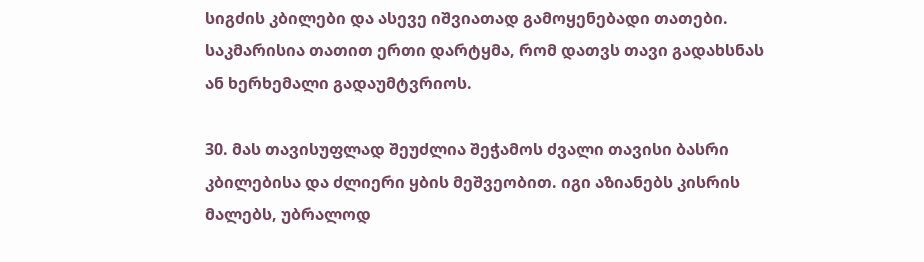სიგძის კბილები და ასევე იშვიათად გამოყენებადი თათები. საკმარისია თათით ერთი დარტყმა, რომ დათვს თავი გადახსნას ან ხერხემალი გადაუმტვრიოს.

30. მას თავისუფლად შეუძლია შეჭამოს ძვალი თავისი ბასრი კბილებისა და ძლიერი ყბის მეშვეობით. იგი აზიანებს კისრის მალებს, უბრალოდ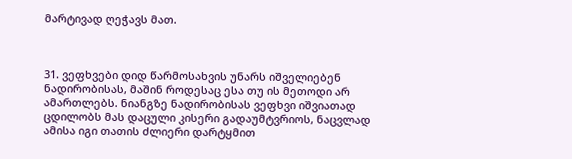მარტივად ღეჭავს მათ.



31. ვეფხვები დიდ წარმოსახვის უნარს იშველიებენ ნადირობისას, მაშინ როდესაც ესა თუ ის მეთოდი არ ამართლებს. ნიანგზე ნადირობისას ვეფხვი იშვიათად ცდილობს მას დაცული კისერი გადაუმტვრიოს, ნაცვლად ამისა იგი თათის ძლიერი დარტყმით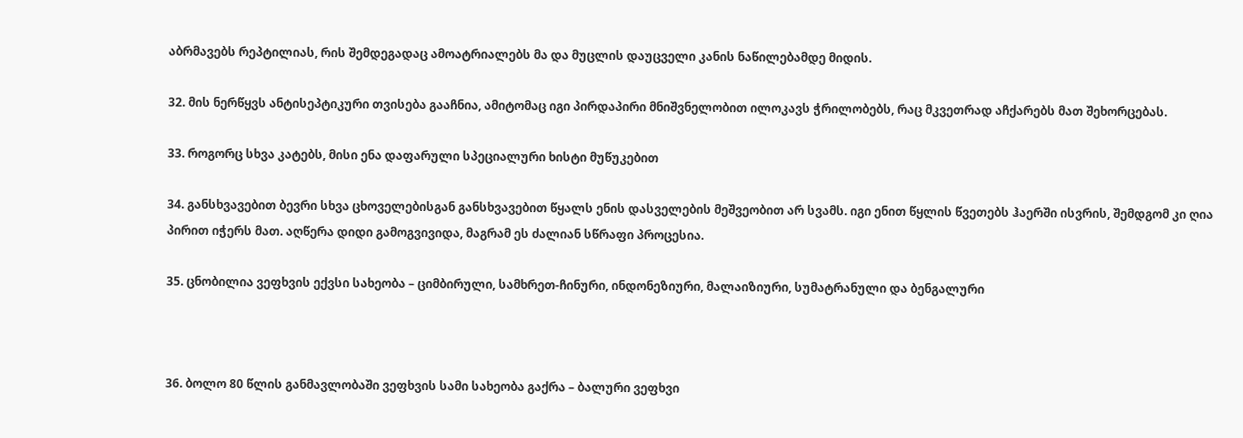აბრმავებს რეპტილიას, რის შემდეგადაც ამოატრიალებს მა და მუცლის დაუცველი კანის ნაწილებამდე მიდის.

32. მის ნერწყვს ანტისეპტიკური თვისება გააჩნია, ამიტომაც იგი პირდაპირი მნიშვნელობით ილოკავს ჭრილობებს, რაც მკვეთრად აჩქარებს მათ შეხორცებას.

33. როგორც სხვა კატებს, მისი ენა დაფარული სპეციალური ხისტი მუწუკებით

34. განსხვავებით ბევრი სხვა ცხოველებისგან განსხვავებით წყალს ენის დასველების მეშვეობით არ სვამს. იგი ენით წყლის წვეთებს ჰაერში ისვრის, შემდგომ კი ღია პირით იჭერს მათ. აღწერა დიდი გამოგვივიდა, მაგრამ ეს ძალიან სწრაფი პროცესია.

35. ცნობილია ვეფხვის ექვსი სახეობა – ციმბირული, სამხრეთ-ჩინური, ინდონეზიური, მალაიზიური, სუმატრანული და ბენგალური



36. ბოლო 80 წლის განმავლობაში ვეფხვის სამი სახეობა გაქრა – ბალური ვეფხვი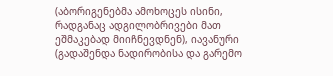(აბორიგენებმა ამოხოცეს ისინი, რადგანაც ადგილობრივები მათ ეშმაკებად მიიჩნევდნენ), იავანური (გადაშენდა ნადირობისა და გარემო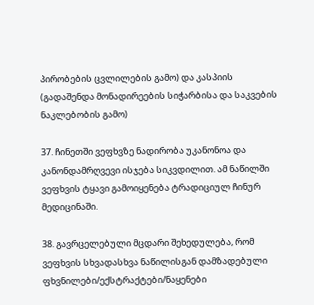პირობების ცვლილების გამო) და კასპიის (გადაშენდა მონადირეების სიჭარბისა და საკვების ნაკლებობის გამო)

37. ჩინეთში ვეფხვზე ნადირობა უკანონოა და კანონდამრღვევი ისჯება სიკვდილით. ამ ნაწილში ვეფხვის ტყავი გამოიყენება ტრადიციულ ჩინურ მედიცინაში.

38. გავრცელებული მცდარი შეხედულება, რომ ვეფხვის სხვადასხვა ნაწილისგან დამზადებული ფხვნილები/ექსტრაქტები/ნაყენები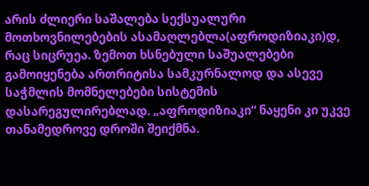არის ძლიერი საშალება სექსუალური მოთხოვნილებების ასამაღლებლა(აფროდიზიაკი)დ, რაც სიცრუეა. ზემოთ ხსნებული საშუალებები გამოიყენება ართრიტისა სამკურნალოდ და ასევე საჭმლის მომნელებები სისტემის დასარეგულირებლად. „აფროდიზიაკი“ ნაყენი კი უკვე თანამედროვე დროში შეიქმნა.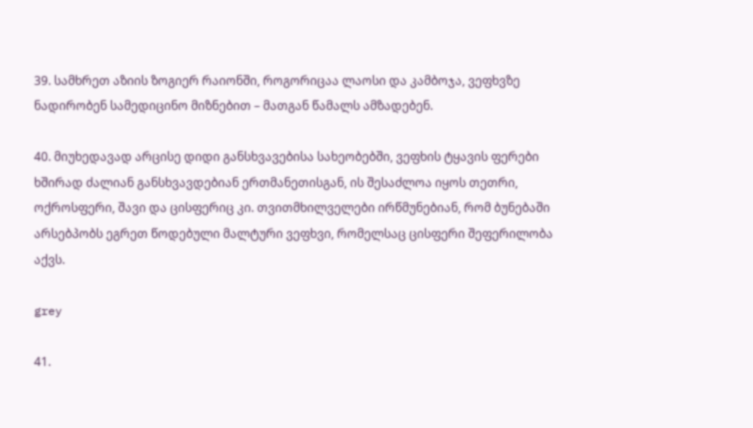39. სამხრეთ აზიის ზოგიერ რაიონში, როგორიცაა ლაოსი და კამბოჯა, ვეფხვზე ნადირობენ სამედიცინო მიზნებით – მათგან წამალს ამზადებენ.

40. მიუხედავად არცისე დიდი განსხვავებისა სახეობებში, ვეფხის ტყავის ფერები ხშირად ძალიან განსხვავდებიან ერთმანეთისგან, ის შესაძლოა იყოს თეთრი, ოქროსფერი, შავი და ცისფერიც კი. თვითმხილველები ირწმუნებიან, რომ ბუნებაში არსებპობს ეგრეთ წოდებული მალტური ვეფხვი, რომელსაც ცისფერი შეფერილობა აქვს.

grey

41.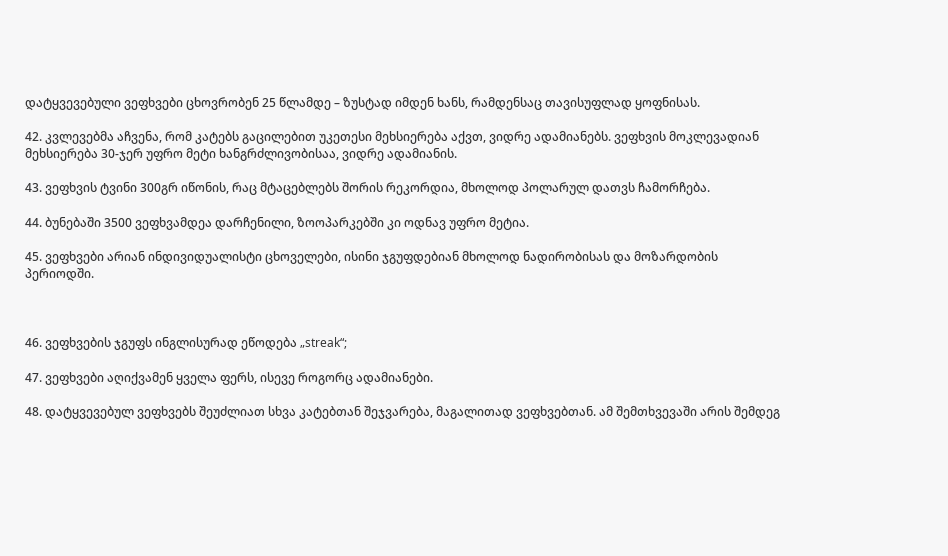დატყვევებული ვეფხვები ცხოვრობენ 25 წლამდე – ზუსტად იმდენ ხანს, რამდენსაც თავისუფლად ყოფნისას.

42. კვლევებმა აჩვენა, რომ კატებს გაცილებით უკეთესი მეხსიერება აქვთ, ვიდრე ადამიანებს. ვეფხვის მოკლევადიან მეხსიერება 30-ჯერ უფრო მეტი ხანგრძლივობისაა, ვიდრე ადამიანის.

43. ვეფხვის ტვინი 300გრ იწონის, რაც მტაცებლებს შორის რეკორდია, მხოლოდ პოლარულ დათვს ჩამორჩება.

44. ბუნებაში 3500 ვეფხვამდეა დარჩენილი, ზოოპარკებში კი ოდნავ უფრო მეტია.

45. ვეფხვები არიან ინდივიდუალისტი ცხოველები, ისინი ჯგუფდებიან მხოლოდ ნადირობისას და მოზარდობის პერიოდში.



46. ვეფხვების ჯგუფს ინგლისურად ეწოდება „streak“;

47. ვეფხვები აღიქვამენ ყველა ფერს, ისევე როგორც ადამიანები.

48. დატყვევებულ ვეფხვებს შეუძლიათ სხვა კატებთან შეჯვარება, მაგალითად ვეფხვებთან. ამ შემთხვევაში არის შემდეგ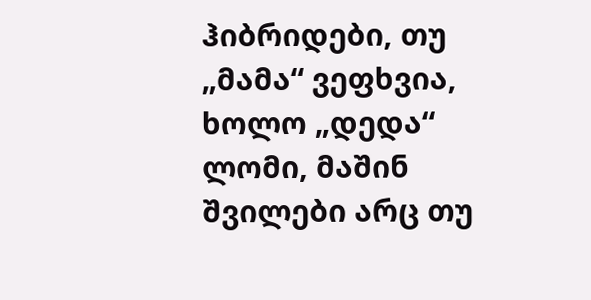ჰიბრიდები, თუ „მამა“ ვეფხვია, ხოლო „დედა“ ლომი, მაშინ შვილები არც თუ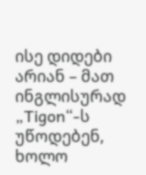ისე დიდები არიან – მათ ინგლისურად „Tigon“-ს უწოდებენ, ხოლო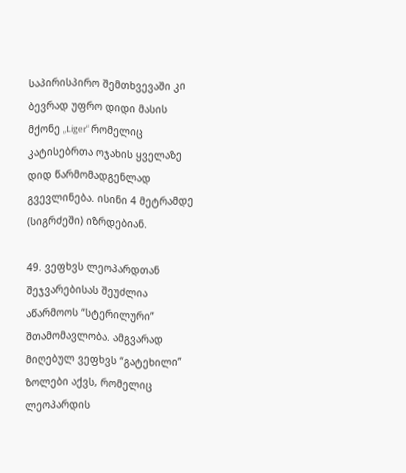საპირისპირო შემთხვევაში კი ბევრად უფრო დიდი მასის მქონე „Liger“ რომელიც კატისებრთა ოჯახის ყველაზე დიდ წარმომადგენლად გვევლინება. ისინი 4 მეტრამდე (სიგრძეში) იზრდებიან.

49. ვეფხვს ლეოპარდთან შეჯვარებისას შეუძლია აწარმოოს “სტერილური” შთამომავლობა. ამგვარად მიღებულ ვეფხვს “გატეხილი” ზოლები აქვს, რომელიც ლეოპარდის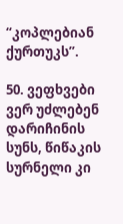“კოპლებიან ქურთუკს”.

50. ვეფხვები ვერ უძლებენ დარიჩინის სუნს, წიწაკის სურნელი კი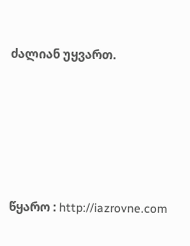ძალიან უყვართ.





წყარო : http://iazrovne.com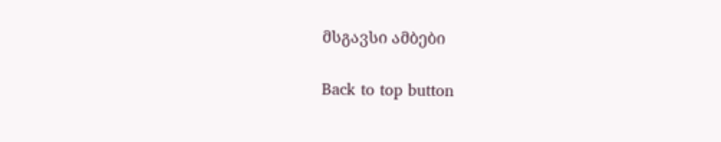მსგავსი ამბები

Back to top button